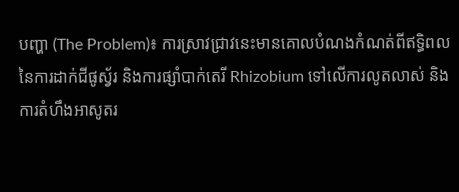បញ្ហា (The Problem)៖ ការស្រាវជ្រាវនេះមានគោលបំណងកំណត់ពីឥទ្ធិពលនៃការដាក់ជីផូស្វ័រ និងការផ្សាំបាក់តេរី Rhizobium ទៅលើការលូតលាស់ និងការតំហឹងអាសូតរ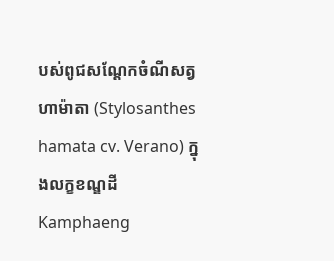បស់ពូជសណ្តែកចំណីសត្វហាម៉ាតា (Stylosanthes hamata cv. Verano) ក្នុងលក្ខខណ្ឌដី Kamphaeng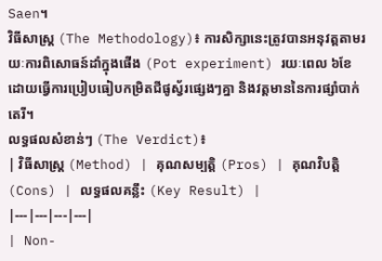Saen។
វិធីសាស្ត្រ (The Methodology)៖ ការសិក្សានេះត្រូវបានអនុវត្តតាមរយៈការពិសោធន៍ដាំក្នុងផើង (Pot experiment) រយៈពេល ៦ខែ ដោយធ្វើការប្រៀបធៀបកម្រិតជីផូស្វ័រផ្សេងៗគ្នា និងវត្តមាននៃការផ្សាំបាក់តេរី។
លទ្ធផលសំខាន់ៗ (The Verdict)៖
| វិធីសាស្ត្រ (Method) | គុណសម្បត្តិ (Pros) | គុណវិបត្តិ (Cons) | លទ្ធផលគន្លឹះ (Key Result) |
|---|---|---|---|
| Non-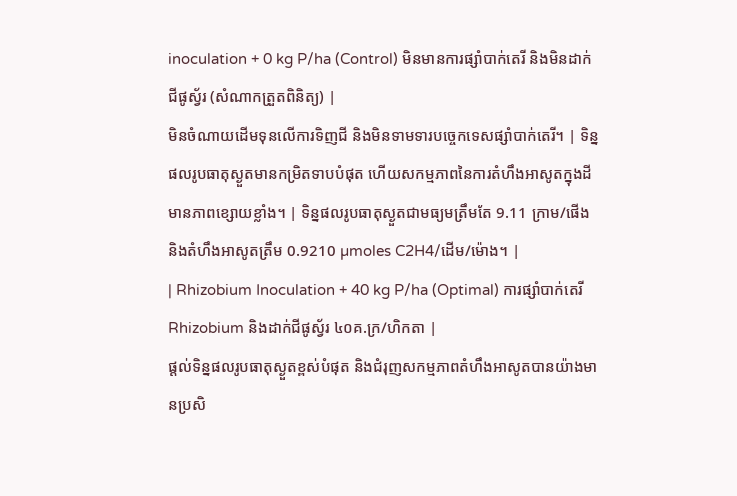inoculation + 0 kg P/ha (Control) មិនមានការផ្សាំបាក់តេរី និងមិនដាក់ជីផូស្វ័រ (សំណាកត្រួតពិនិត្យ) |
មិនចំណាយដើមទុនលើការទិញជី និងមិនទាមទារបច្ចេកទេសផ្សាំបាក់តេរី។ | ទិន្នផលរូបធាតុស្ងួតមានកម្រិតទាបបំផុត ហើយសកម្មភាពនៃការតំហឹងអាសូតក្នុងដីមានភាពខ្សោយខ្លាំង។ | ទិន្នផលរូបធាតុស្ងួតជាមធ្យមត្រឹមតែ 9.11 ក្រាម/ផើង និងតំហឹងអាសូតត្រឹម 0.9210 µmoles C2H4/ដើម/ម៉ោង។ |
| Rhizobium Inoculation + 40 kg P/ha (Optimal) ការផ្សាំបាក់តេរី Rhizobium និងដាក់ជីផូស្វ័រ ៤០គ.ក្រ/ហិកតា |
ផ្តល់ទិន្នផលរូបធាតុស្ងួតខ្ពស់បំផុត និងជំរុញសកម្មភាពតំហឹងអាសូតបានយ៉ាងមានប្រសិ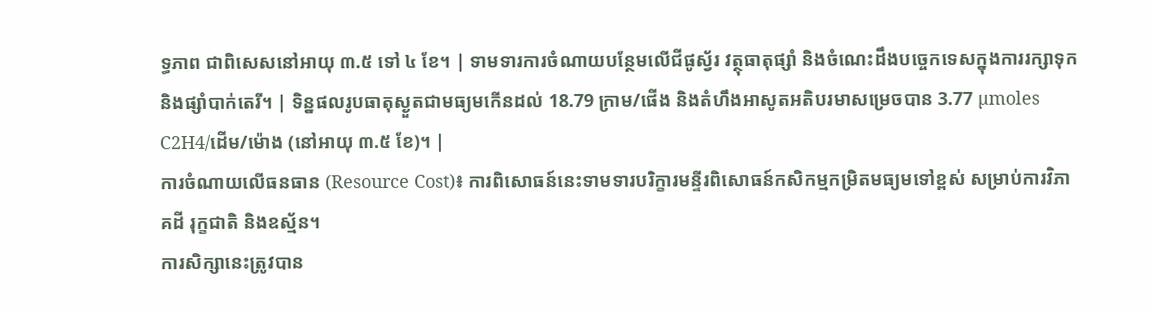ទ្ធភាព ជាពិសេសនៅអាយុ ៣.៥ ទៅ ៤ ខែ។ | ទាមទារការចំណាយបន្ថែមលើជីផូស្វ័រ វត្ថុធាតុផ្សាំ និងចំណេះដឹងបច្ចេកទេសក្នុងការរក្សាទុកនិងផ្សាំបាក់តេរី។ | ទិន្នផលរូបធាតុស្ងួតជាមធ្យមកើនដល់ 18.79 ក្រាម/ផើង និងតំហឹងអាសូតអតិបរមាសម្រេចបាន 3.77 µmoles C2H4/ដើម/ម៉ោង (នៅអាយុ ៣.៥ ខែ)។ |
ការចំណាយលើធនធាន (Resource Cost)៖ ការពិសោធន៍នេះទាមទារបរិក្ខារមន្ទីរពិសោធន៍កសិកម្មកម្រិតមធ្យមទៅខ្ពស់ សម្រាប់ការវិភាគដី រុក្ខជាតិ និងឧស្ម័ន។
ការសិក្សានេះត្រូវបាន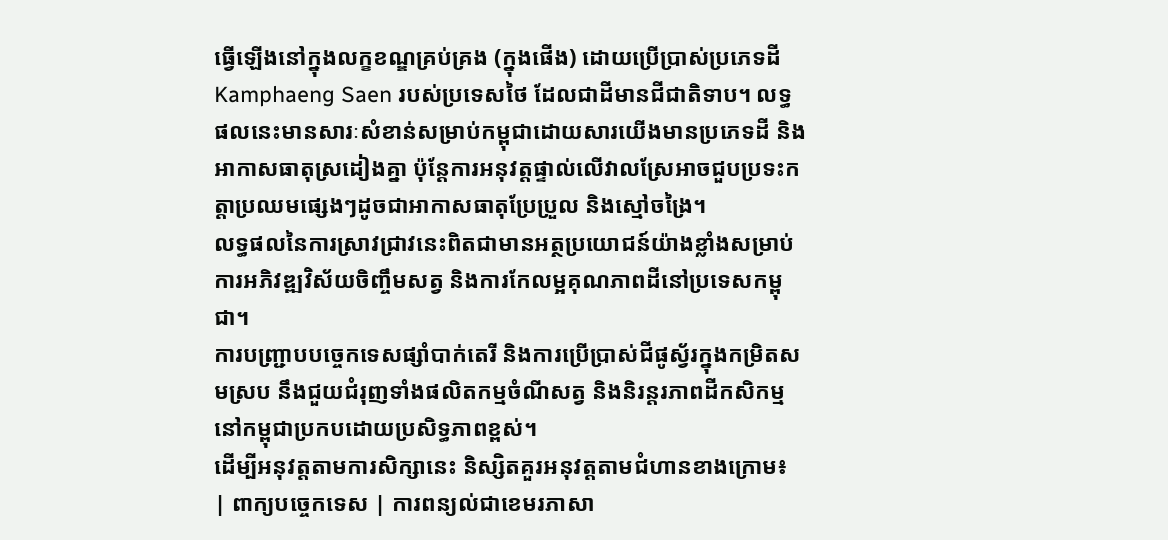ធ្វើឡើងនៅក្នុងលក្ខខណ្ឌគ្រប់គ្រង (ក្នុងផើង) ដោយប្រើប្រាស់ប្រភេទដី Kamphaeng Saen របស់ប្រទេសថៃ ដែលជាដីមានជីជាតិទាប។ លទ្ធផលនេះមានសារៈសំខាន់សម្រាប់កម្ពុជាដោយសារយើងមានប្រភេទដី និងអាកាសធាតុស្រដៀងគ្នា ប៉ុន្តែការអនុវត្តផ្ទាល់លើវាលស្រែអាចជួបប្រទះកត្តាប្រឈមផ្សេងៗដូចជាអាកាសធាតុប្រែប្រួល និងស្មៅចង្រៃ។
លទ្ធផលនៃការស្រាវជ្រាវនេះពិតជាមានអត្ថប្រយោជន៍យ៉ាងខ្លាំងសម្រាប់ការអភិវឌ្ឍវិស័យចិញ្ចឹមសត្វ និងការកែលម្អគុណភាពដីនៅប្រទេសកម្ពុជា។
ការបញ្ជ្រាបបច្ចេកទេសផ្សាំបាក់តេរី និងការប្រើប្រាស់ជីផូស្វ័រក្នុងកម្រិតសមស្រប នឹងជួយជំរុញទាំងផលិតកម្មចំណីសត្វ និងនិរន្តរភាពដីកសិកម្មនៅកម្ពុជាប្រកបដោយប្រសិទ្ធភាពខ្ពស់។
ដើម្បីអនុវត្តតាមការសិក្សានេះ និស្សិតគួរអនុវត្តតាមជំហានខាងក្រោម៖
| ពាក្យបច្ចេកទេស | ការពន្យល់ជាខេមរភាសា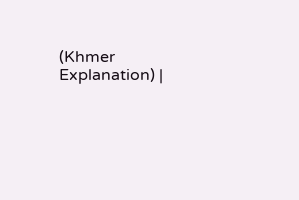(Khmer Explanation) |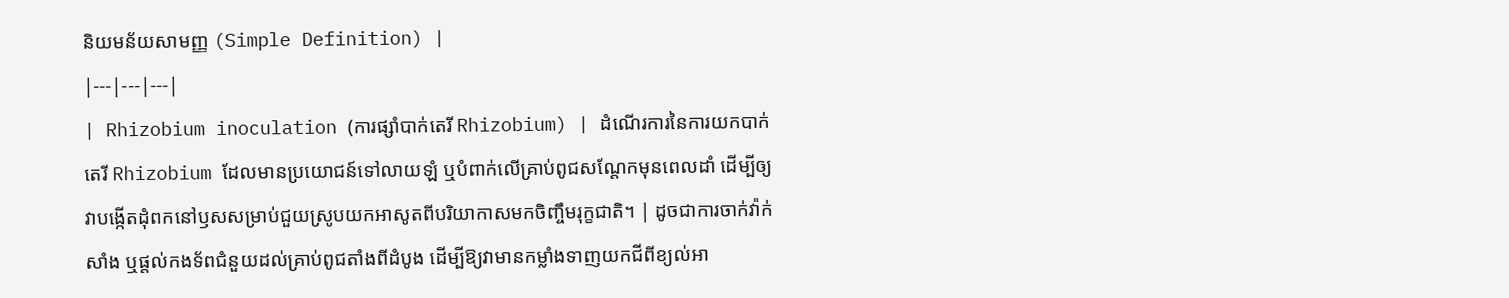និយមន័យសាមញ្ញ (Simple Definition) |
|---|---|---|
| Rhizobium inoculation (ការផ្សាំបាក់តេរី Rhizobium) | ដំណើរការនៃការយកបាក់តេរី Rhizobium ដែលមានប្រយោជន៍ទៅលាយឡំ ឬបំពាក់លើគ្រាប់ពូជសណ្តែកមុនពេលដាំ ដើម្បីឲ្យវាបង្កើតដុំពកនៅឫសសម្រាប់ជួយស្រូបយកអាសូតពីបរិយាកាសមកចិញ្ចឹមរុក្ខជាតិ។ | ដូចជាការចាក់វ៉ាក់សាំង ឬផ្តល់កងទ័ពជំនួយដល់គ្រាប់ពូជតាំងពីដំបូង ដើម្បីឱ្យវាមានកម្លាំងទាញយកជីពីខ្យល់អា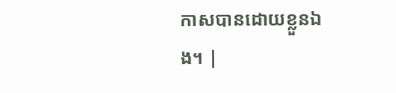កាសបានដោយខ្លួនឯង។ |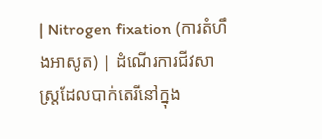| Nitrogen fixation (ការតំហឹងអាសូត) | ដំណើរការជីវសាស្រ្តដែលបាក់តេរីនៅក្នុង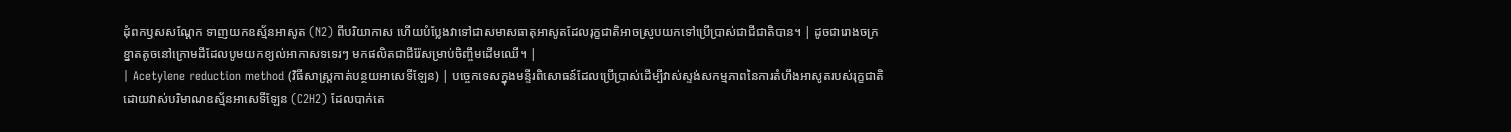ដុំពកឫសសណ្តែក ទាញយកឧស្ម័នអាសូត (N2) ពីបរិយាកាស ហើយបំប្លែងវាទៅជាសមាសធាតុអាសូតដែលរុក្ខជាតិអាចស្រូបយកទៅប្រើប្រាស់ជាជីជាតិបាន។ | ដូចជារោងចក្រខ្នាតតូចនៅក្រោមដីដែលបូមយកខ្យល់អាកាសទទេរៗ មកផលិតជាជីរ៉ែសម្រាប់ចិញ្ចឹមដើមឈើ។ |
| Acetylene reduction method (វិធីសាស្ត្រកាត់បន្ថយអាសេទីឡែន) | បច្ចេកទេសក្នុងមន្ទីរពិសោធន៍ដែលប្រើប្រាស់ដើម្បីវាស់ស្ទង់សកម្មភាពនៃការតំហឹងអាសូតរបស់រុក្ខជាតិ ដោយវាស់បរិមាណឧស្ម័នអាសេទីឡែន (C2H2) ដែលបាក់តេ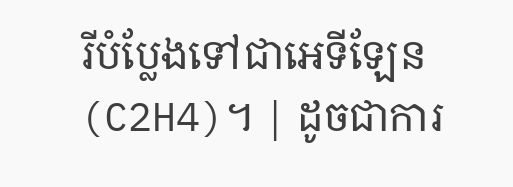រីបំប្លែងទៅជាអេទីឡែន (C2H4)។ | ដូចជាការ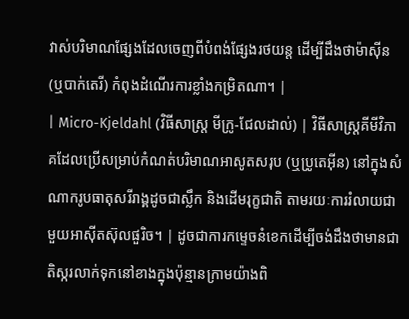វាស់បរិមាណផ្សែងដែលចេញពីបំពង់ផ្សែងរថយន្ត ដើម្បីដឹងថាម៉ាស៊ីន (ឬបាក់តេរី) កំពុងដំណើរការខ្លាំងកម្រិតណា។ |
| Micro-Kjeldahl (វិធីសាស្ត្រ មីក្រូ-ជែលដាល់) | វិធីសាស្ត្រគីមីវិភាគដែលប្រើសម្រាប់កំណត់បរិមាណអាសូតសរុប (ឬប្រូតេអ៊ីន) នៅក្នុងសំណាករូបធាតុសរីរាង្គដូចជាស្លឹក និងដើមរុក្ខជាតិ តាមរយៈការរំលាយជាមួយអាស៊ីតស៊ុលផួរិច។ | ដូចជាការកម្ទេចនំខេកដើម្បីចង់ដឹងថាមានជាតិស្ករលាក់ទុកនៅខាងក្នុងប៉ុន្មានក្រាមយ៉ាងពិ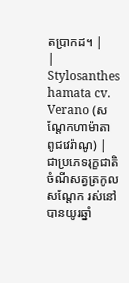តប្រាកដ។ |
| Stylosanthes hamata cv. Verano (សណ្តែកហាម៉ាតា ពូជវេរ៉ាណូ) | ជាប្រភេទរុក្ខជាតិចំណីសត្វត្រកូលសណ្តែក រស់នៅបានយូរឆ្នាំ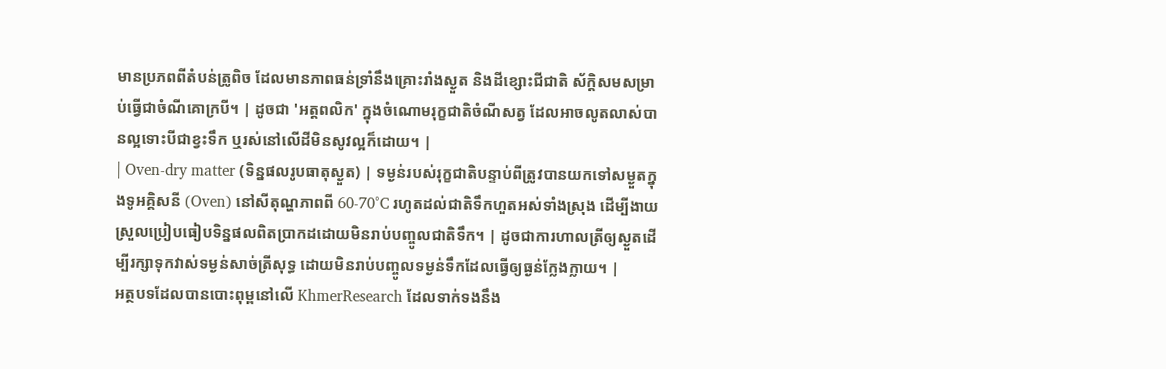មានប្រភពពីតំបន់ត្រូពិច ដែលមានភាពធន់ទ្រាំនឹងគ្រោះរាំងស្ងួត និងដីខ្សោះជីជាតិ ស័ក្តិសមសម្រាប់ធ្វើជាចំណីគោក្របី។ | ដូចជា 'អត្តពលិក' ក្នុងចំណោមរុក្ខជាតិចំណីសត្វ ដែលអាចលូតលាស់បានល្អទោះបីជាខ្វះទឹក ឬរស់នៅលើដីមិនសូវល្អក៏ដោយ។ |
| Oven-dry matter (ទិន្នផលរូបធាតុស្ងួត) | ទម្ងន់របស់រុក្ខជាតិបន្ទាប់ពីត្រូវបានយកទៅសម្ងួតក្នុងទូអគ្គិសនី (Oven) នៅសីតុណ្ហភាពពី 60-70°C រហូតដល់ជាតិទឹកហួតអស់ទាំងស្រុង ដើម្បីងាយស្រួលប្រៀបធៀបទិន្នផលពិតប្រាកដដោយមិនរាប់បញ្ចូលជាតិទឹក។ | ដូចជាការហាលត្រីឲ្យស្ងួតដើម្បីរក្សាទុកវាស់ទម្ងន់សាច់ត្រីសុទ្ធ ដោយមិនរាប់បញ្ចូលទម្ងន់ទឹកដែលធ្វើឲ្យធ្ងន់ក្លែងក្លាយ។ |
អត្ថបទដែលបានបោះពុម្ពនៅលើ KhmerResearch ដែលទាក់ទងនឹង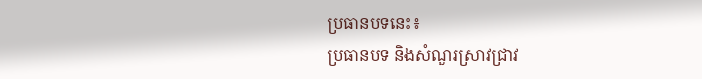ប្រធានបទនេះ៖
ប្រធានបទ និងសំណួរស្រាវជ្រាវ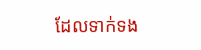ដែលទាក់ទង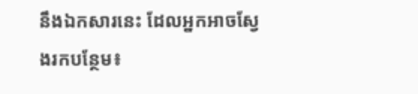នឹងឯកសារនេះ ដែលអ្នកអាចស្វែងរកបន្ថែម៖